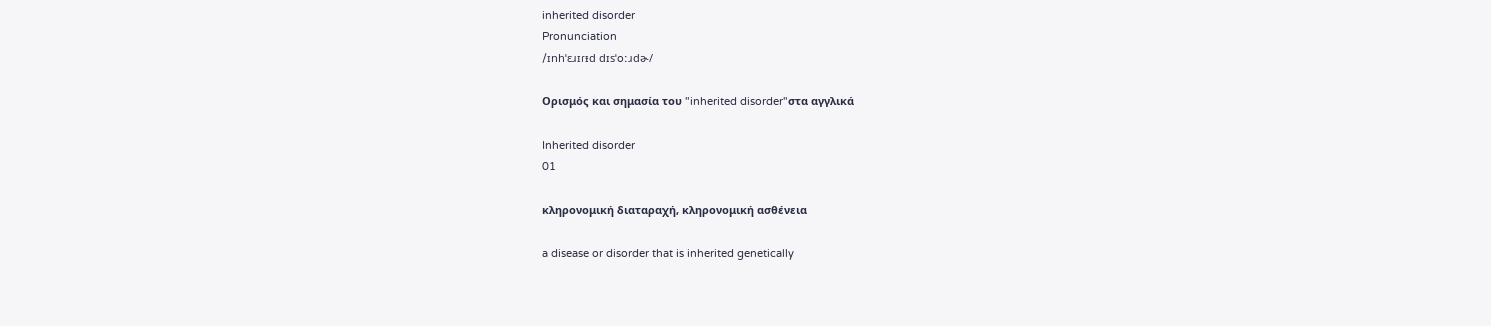inherited disorder
Pronunciation
/ɪnhˈɛɹɪɾᵻd dɪsˈoːɹdɚ/

Ορισμός και σημασία του "inherited disorder"στα αγγλικά

Inherited disorder
01

κληρονομική διαταραχή, κληρονομική ασθένεια

a disease or disorder that is inherited genetically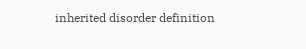inherited disorder definition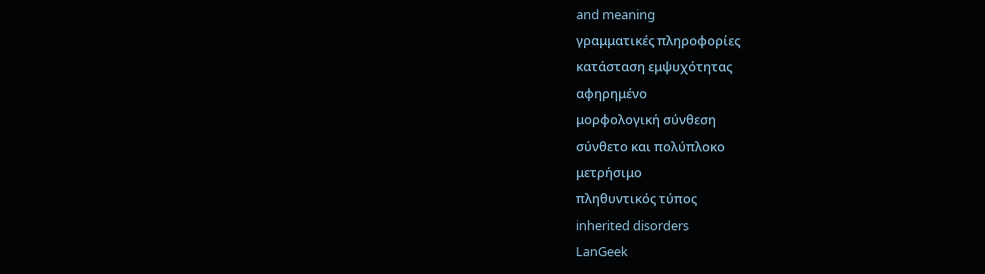and meaning
γραμματικές πληροφορίες
κατάσταση εμψυχότητας
αφηρημένο
μορφολογική σύνθεση
σύνθετο και πολύπλοκο
μετρήσιμο
πληθυντικός τύπος
inherited disorders
LanGeek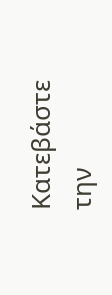Κατεβάστε την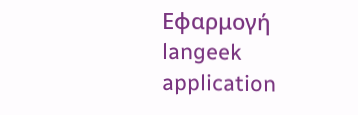Εφαρμογή
langeek application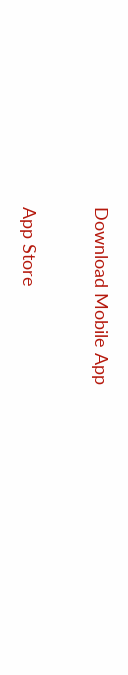Download Mobile App

App Store